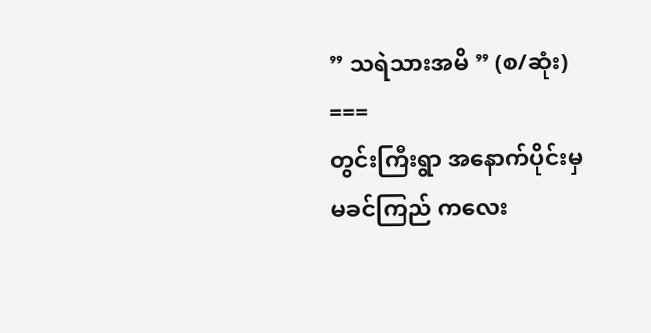” သရဲသားအမိ ” (စ/ဆုံး)
===
တွင်းကြီးရွာ အနောက်ပိုင်းမှ
မခင်ကြည် ကလေး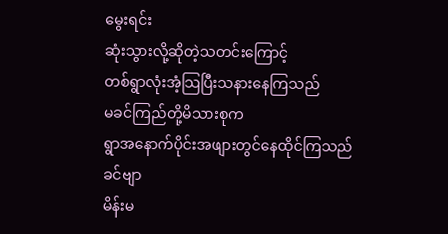မွေးရင်း
ဆုံးသွားလို့ဆိုတဲ့သတင်းကြောင့်
တစ်ရွာလုံးအံ့သြပြီးသနားနေကြသည်
မခင်ကြည်တို့မိသားစုက
ရွာအနောက်ပိုင်းအဖျားတွင်နေထိုင်ကြသည်
ခင်ဗျာ
မိန်းမ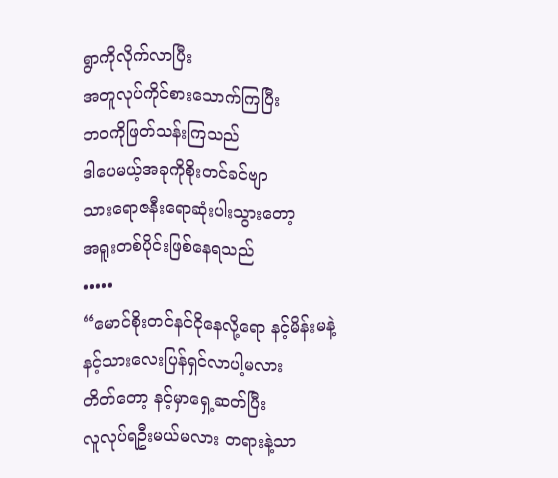ရွာကိုလိုက်လာပြီး
အတူလုပ်ကိုင်စားသောက်ကြပြီး
ဘဝကိုဖြတ်သန်းကြသည်
ဒါပေမယ့်အခုကိုစိုးတင်ခင်ဗျာ
သားရောဇနီးရောဆုံးပါးသွားတော့
အရူးတစ်ပိုင်းဖြစ်နေရသည်
•••••
“မောင်စိုးတင်နင်ငိုနေလို့ရော နင့်မိန်းမနဲ့
နင့်သားလေးပြန်ရှင်လာပါ့မလား
တိတ်တော့ နင့်မှာရှေ့ဆတ်ပြီး
လူလုပ်ရဦးမယ်မလား တရားနဲ့သာ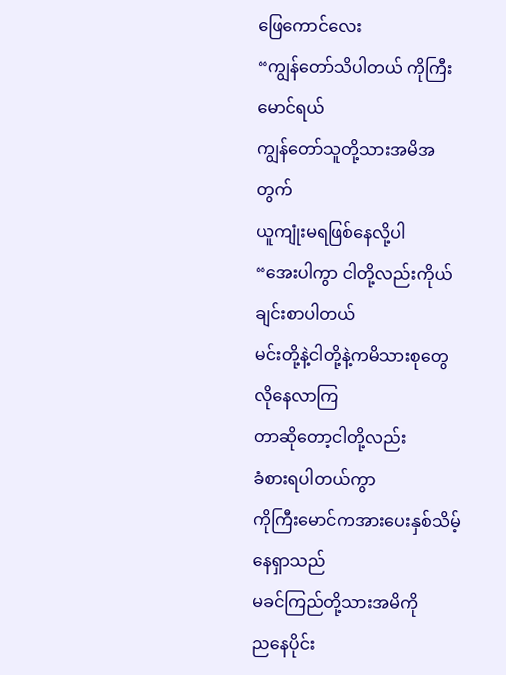ဖြေကောင်လေး
“ကျွန်တော်သိပါတယ် ကိုကြီးမောင်ရယ်
ကျွန်တော်သူတို့သားအမိအတွက်
ယူကျုံးမရဖြစ်နေလို့ပါ
“အေးပါကွာ ငါတို့လည်းကိုယ်ချင်းစာပါတယ်
မင်းတို့နဲ့ငါတို့နဲ့ကမိသားစုတွေလိုနေလာကြ
တာဆိုတော့ငါတို့လည်း
ခံစားရပါတယ်ကွာ
ကိုကြီးမောင်ကအားပေးနှစ်သိမ့်နေရှာသည်
မခင်ကြည်တို့သားအမိကို
ညနေပိုင်း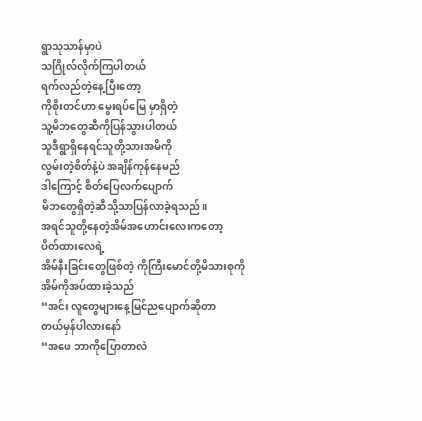ရွာသုသာန်မှာပဲ
သဂြိုလ်လိုက်ကြပါတယ်
ရက်လည်တဲ့နေ့ပြီးတော့
ကိုစိုးတင်ဟာ မွေးရပ်မြေ မှာရှိတဲ့
သူ့မိဘတွေဆီကိုပြန်သွားပါတယ်
သူဒီရွာရှိနေရင်သူတို့သားအမိကို
လွမ်းတဲ့စိတ်နဲ့ပဲ အချိန်ကုန်နေမည်
ဒါကြောင့် စိတ်ပြေလက်ပျောက်
မိဘတွေရှိတဲ့ဆီသို့သာပြန်လာခဲ့ရသည်။
အရင်သူတို့နေတဲ့အိမ်အဟောင်းလေးကတော့
ပိတ်ထားလေရဲ့
အိမ်နီးခြင်းတွေဖြစ်တဲ့ ကိုကြီးမောင်တို့မိသားစုကို
အိမ်ကိုအပ်ထားခဲ့သည်
“အင်း လူတွေများနေ့မြင်ညပျောက်ဆိုတာ
တယ်မှန်ပါလားနော်
“အဖေ ဘာကိုပြောတာလဲ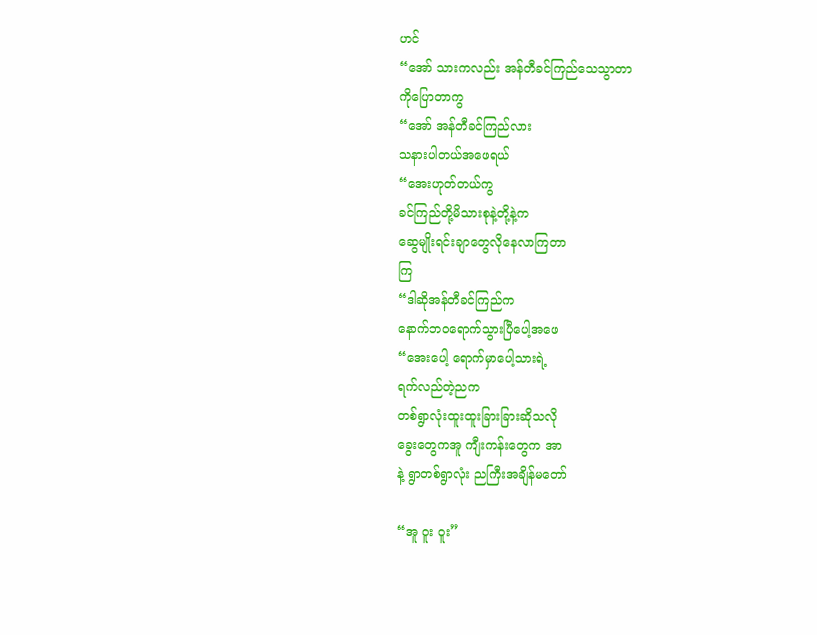ဟင်
“အော် သားကလည်း အန်တီခင်ကြည်သေသွာတာ
ကိုပြောတာကွ
“အော် အန်တီခင်ကြည်လား
သနားပါတယ်အဖေရယ်
“အေးဟုတ်တယ်ကွ
ခင်ကြည်တို့မိသားစုနဲ့တို့နဲ့က
ဆွေမျိုးရင်းချာတွေလိုနေလာကြတာ
ကြ
“ဒါဆိုအန်တီခင်ကြည်က
နောက်ဘဝရောက်သွားပြီပေါ့အဖေ
“အေးပေါ့ ရောက်မှာပေါ့သားရဲ့
ရက်လည်တဲ့ညက
တစ်ရွာလုံးထူးထူးခြားခြားဆိုသလို
ခွေးတွေကအူ ကျီးကန်းတွေက အာ
နဲ့ ရွာတစ်ရွာလုံး ညကြီးအချိန်မတော်

“အူ ဝူး ဝူး”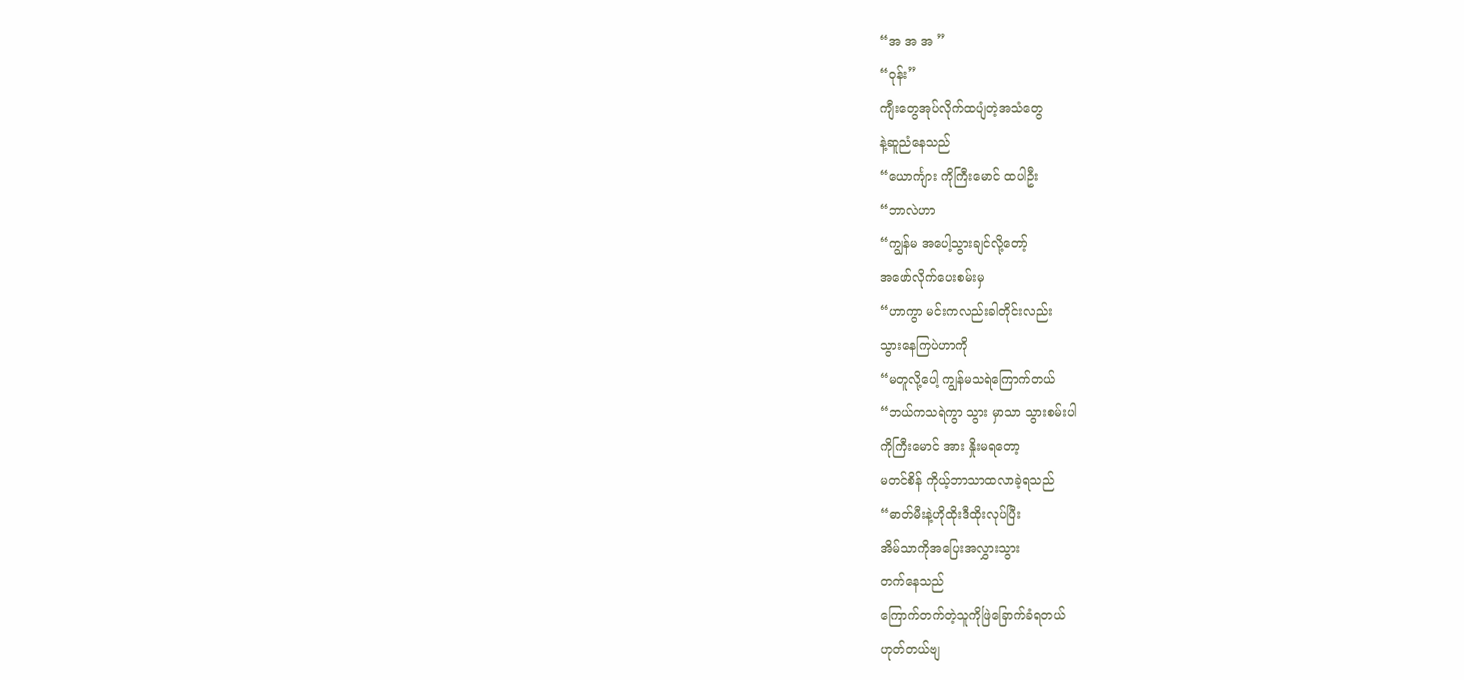“အ အ အ ”
“ဝုန်း”
ကျီးတွေအုပ်လိုက်ထပျံတဲ့အသံတွေ
နဲ့ဆူညံနေသည်
“ယောင်္ကျား ကိုကြီးမောင် ထပါဦး
“ဘာလဲဟာ
“ကျွန်မ အပေါ့သွားချင်လို့တော့်
အဖော်လိုက်ပေးစမ်းမှ
“ဟာကွာ မင်းကလည်းခါတိုင်းလည်း
သွားနေကြပဲဟာကို
“မတူလို့ပေါ့ ကျွန်မသရဲကြောက်တယ်
“ဘယ်ကသရဲကွာ သွား မှာသာ သွားစမ်းပါ
ကိုကြီးမောင် အား နှိုးမရတော့
မတင်စိန် ကိုယ့်ဘာသာထလာခဲ့ရသည်
“ဓာတ်မီးနဲ့ဟိုထိုးဒီထိုးလုပ်ပြီး
အိမ်သာကိုအပြေးအလွှားသွား
တက်နေသည်
ကြောက်တက်တဲ့သူကိုဖြဲခြောက်ခံရတယ်
ဟုတ်တယ်ဗျ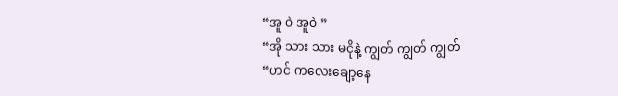“အူ ဝဲ အူဝဲ ”
“အို သား သား မငိုနဲ့ ကျွတ် ကျွတ် ကျွတ်
“ဟင် ကလေးချော့နေ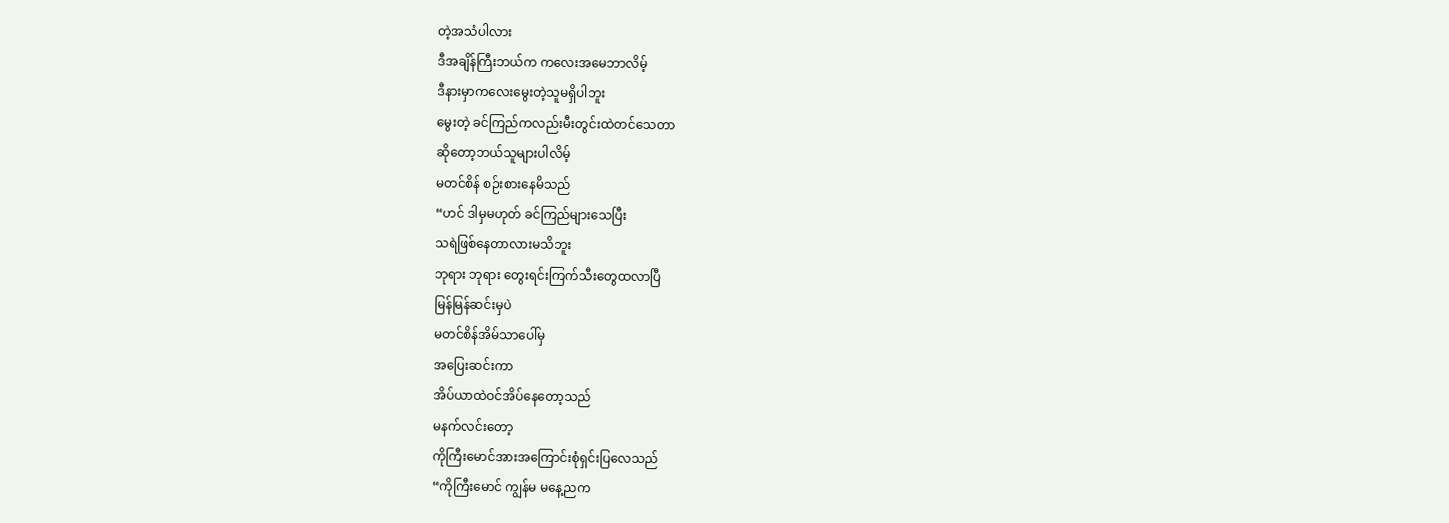တဲ့အသံပါလား
ဒီအချိန်ကြီးဘယ်က ကလေးအမေဘာလိမ့်
ဒီနားမှာကလေးမွေးတဲ့သူမရှိပါဘူး
မွေးတဲ့ ခင်ကြည်ကလည်းမီးတွင်းထဲတင်သေတာ
ဆိုတော့ဘယ်သူများပါလိမ့်
မတင်စိန် စဉ်းစားနေမိသည်
“ဟင် ဒါမှမဟုတ် ခင်ကြည်များသေပြီး
သရဲဖြစ်နေတာလားမသိဘူး
ဘုရား ဘုရား တွေးရင်းကြက်သီးတွေထလာပြီ
မြန်မြန်ဆင်းမှပဲ
မတင်စိန်အိမ်သာပေါ်မှ
အပြေးဆင်းကာ
အိပ်ယာထဲဝင်အိပ်နေတော့သည်
မနက်လင်းတော့
ကိုကြီးမောင်အားအကြောင်းစုံရှင်းပြလေသည်
“ကိုကြီးမောင် ကျွန်မ မနေ့ညက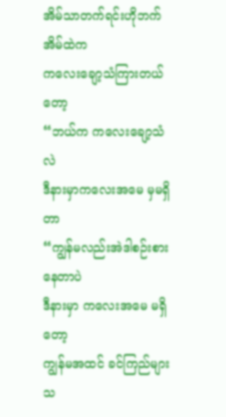အိမ်သာတက်ရင်းဟိုဘက်အိမ်ထဲက
ကလေးချော့သံကြားတယ်တော့
“ဘယ်က ကလေးချော့သံလဲ
ဒီနားမှာကလေးအမေ မှမရှိတာ
“ကျွန်မလည်းအဲဒါစဉ်းစားနေတာပဲ
ဒီနားမှာ ကလေးအမေ မရှိတော့
ကျွန်မအထင် ခင်ကြည်များ သ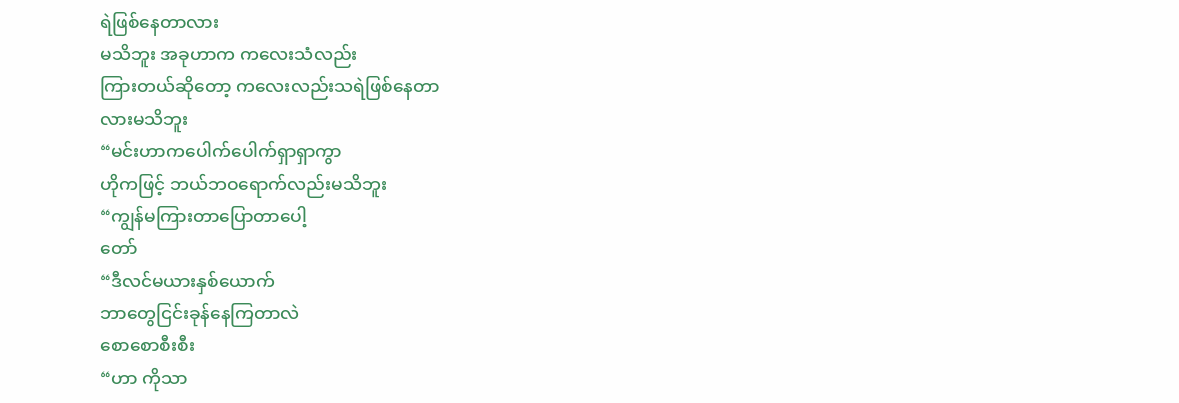ရဲဖြစ်နေတာလား
မသိဘူး အခုဟာက ကလေးသံလည်း
ကြားတယ်ဆိုတော့ ကလေးလည်းသရဲဖြစ်နေတာ
လားမသိဘူး
“မင်းဟာကပေါက်ပေါက်ရှာရှာကွာ
ဟိုကဖြင့် ဘယ်ဘဝရောက်လည်းမသိဘူး
“ကျွန်မကြားတာပြောတာပေါ့
တော်
“ဒီလင်မယားနှစ်ယောက်
ဘာတွေငြင်းခုန်နေကြတာလဲ
စောစောစီးစီး
“ဟာ ကိုသာ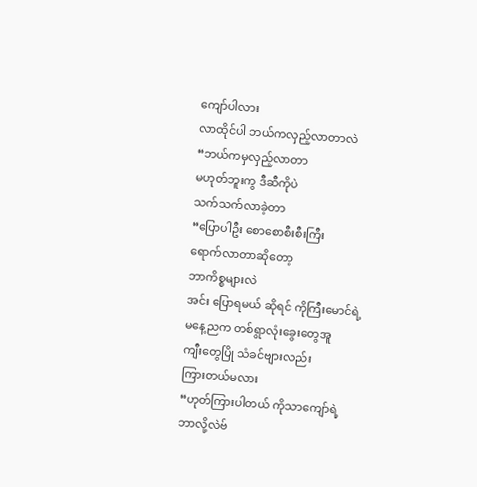ကျော်ပါလား
လာထိုင်ပါ ဘယ်ကလှည့်လာတာလဲ
“ဘယ်ကမှလှည့်လာတာ
မဟုတ်ဘူးကွ ဒီဆီကိုပဲ
သက်သက်လာခဲ့တာ
“ပြောပါဦး စောစောစီးစီးကြီး
ရောက်လာတာဆိုတော့
ဘာကိစ္စများလဲ
အင်း ပြောရမယ် ဆိုရင် ကိုကြီးမောင်ရဲ့
မနေ့ညက တစ်ရွာလုံးခွေးတွေအူ
ကျီးတွေပြို သံခင်ဗျားလည်း
ကြားတယ်မလား
“ဟုတ်ကြားပါတယ် ကိုသာကျော်ရဲ့
ဘာလို့လဲဗ်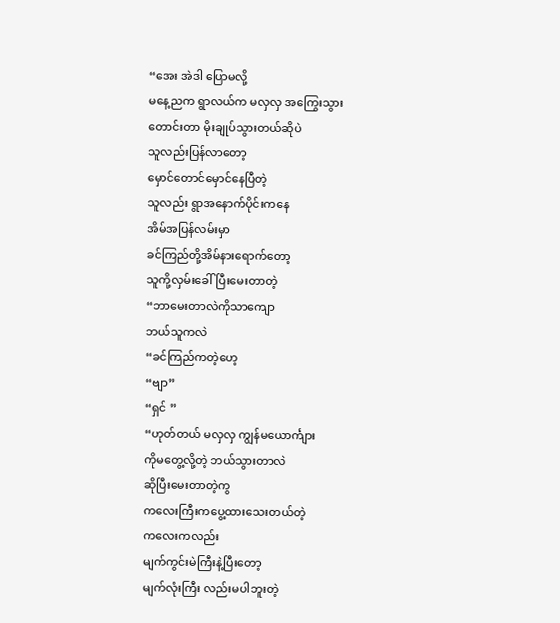“အေး အဲဒါ ပြောမလို့
မနေ့ညက ရွာလယ်က မလှလှ အကြွေးသွား
တောင်းတာ မိုးချုပ်သွားတယ်ဆိုပဲ
သူလည်းပြန်လာတော့
မှောင်တောင်မှောင်နေပြီတဲ့
သူလည်း ရွာအနောက်ပိုင်းကနေ
အိမ်အပြန်လမ်းမှာ
ခင်ကြည်တို့အိမ်နားရောက်တော့
သူကို့လှမ်းခေါ်ပြီးမေးတာတဲ့
“ဘာမေးတာလဲကိုသာကျော
ဘယ်သူကလဲ
“ခင်ကြည်ကတဲ့ဟေ့
“ဗျာ”
“ရှင် ”
“ဟုတ်တယ် မလှလှ ကျွန်မယောင်္ကျား
ကိုမတွေ့လို့တဲ့ ဘယ်သွားတာလဲ
ဆိုပြီးမေးတာတဲ့ကွ
ကလေးကြီးကပွေ့ထားသေးတယ်တဲ့
ကလေးကလည်း
မျက်ကွင်းမဲကြီးနဲ့ပြီးတော့
မျက်လုံးကြီး လည်းမပါဘူးတဲ့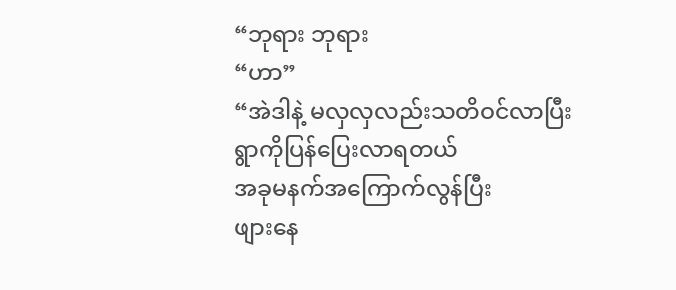“ဘုရား ဘုရား
“ဟာ”
“အဲဒါနဲ့ မလှလှလည်းသတိဝင်လာပြီး
ရွာကိုပြန်ပြေးလာရတယ်
အခုမနက်အကြောက်လွန်ပြီး
ဖျားနေ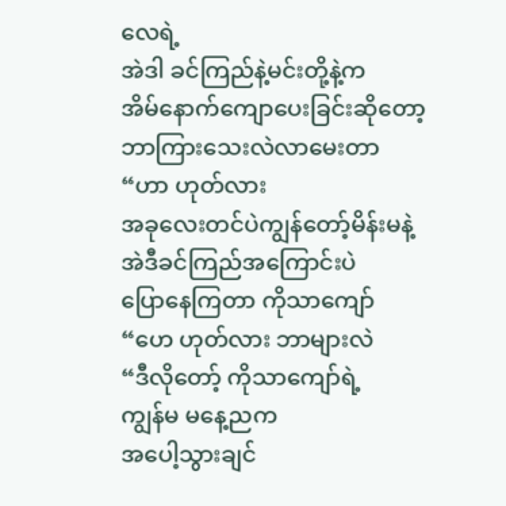လေရဲ့
အဲဒါ ခင်ကြည်နဲ့မင်းတို့နဲ့က
အိမ်နောက်ကျောပေးခြင်းဆိုတော့
ဘာကြားသေးလဲလာမေးတာ
“ဟာ ဟုတ်လား
အခုလေးတင်ပဲကျွန်တော့်မိန်းမနဲ့
အဲဒီခင်ကြည်အကြောင်းပဲ
ပြောနေကြတာ ကိုသာကျော်
“ဟေ ဟုတ်လား ဘာများလဲ
“ဒီလိုတော့် ကိုသာကျော်ရဲ့
ကျွန်မ မနေ့ညက
အပေါ့သွားချင်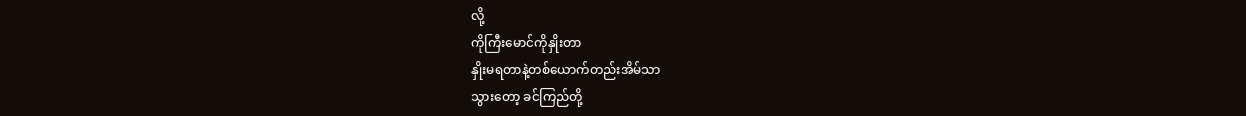လို့
ကိုကြီးမောင်ကိုနှိုးတာ
နှိုးမရတာနဲ့တစ်ယောက်တည်းအိမ်သာ
သွားတော့ ခင်ကြည်တို့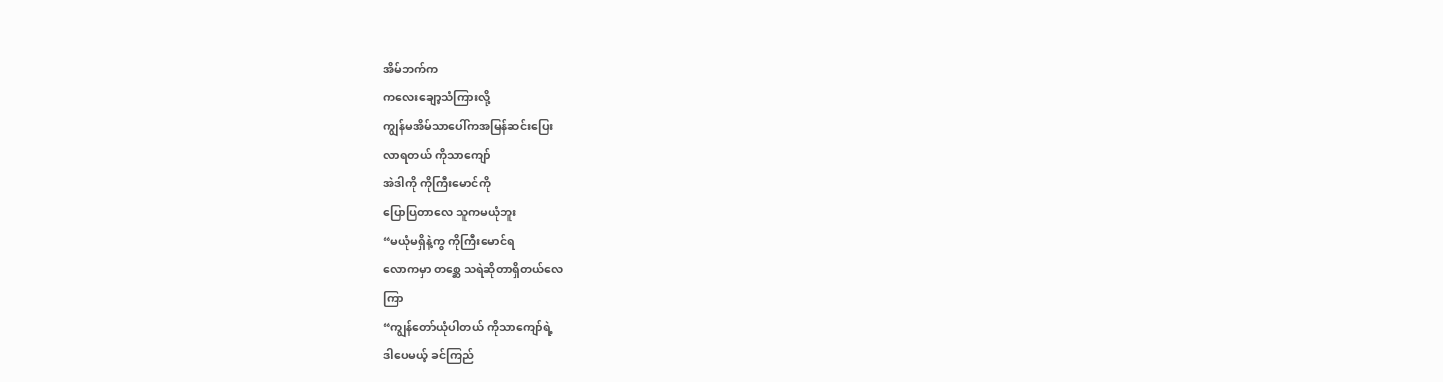အိမ်ဘက်က
ကလေးချော့သံကြားလို့
ကျွန်မအိမ်သာပေါ်ကအမြန်ဆင်းပြေး
လာရတယ် ကိုသာကျော်
အဲဒါကို ကိုကြီးမောင်ကို
ပြောပြတာလေ သူကမယုံဘူး
“မယုံမရှိနဲ့ကွ ကိုကြီးမောင်ရ
လောကမှာ တစ္ဆေ သရဲဆိုတာရှိတယ်လေ
ကြာ
“ကျွန်တော်ယုံပါတယ် ကိုသာကျော်ရဲ့
ဒါပေမယ့် ခင်ကြည်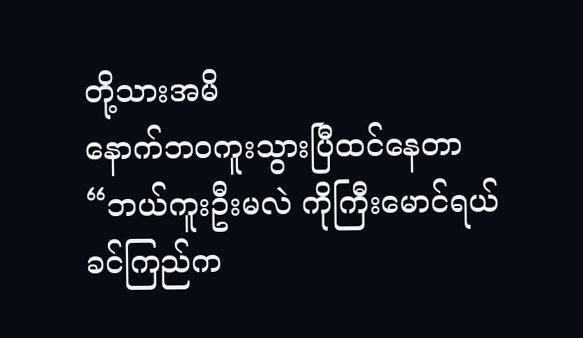တို့သားအမိ
နောက်ဘဝကူးသွားပြီထင်နေတာ
“ဘယ်ကူးဦးမလဲ ကိုကြီးမောင်ရယ်
ခင်ကြည်က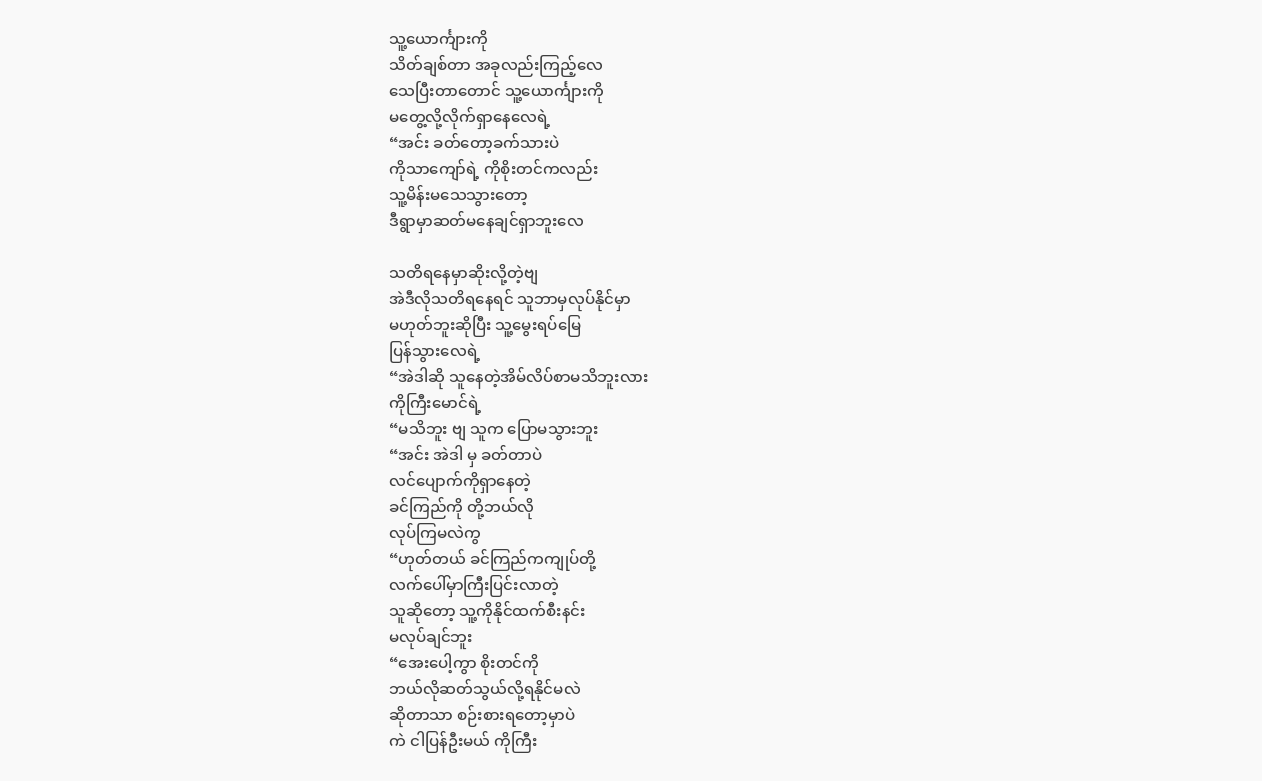သူ့ယောင်္ကျားကို
သိတ်ချစ်တာ အခုလည်းကြည့်လေ
သေပြီးတာတောင် သူ့ယောင်္ကျားကို
မတွေ့လို့လိုက်ရှာနေလေရဲ့
“အင်း ခတ်တော့ခက်သားပဲ
ကိုသာကျော်ရဲ့ ကိုစိုးတင်ကလည်း
သူ့မိန်းမသေသွားတော့
ဒီရွာမှာဆတ်မနေချင်ရှာဘူးလေ

သတိရနေမှာဆိုးလို့တဲ့ဗျ
အဲဒီလိုသတိရနေရင် သူဘာမှလုပ်နိုင်မှာ
မဟုတ်ဘူးဆိုပြီး သူ့မွေးရပ်မြေ
ပြန်သွားလေရဲ့
“အဲဒါဆို သူနေတဲ့အိမ်လိပ်စာမသိဘူးလား
ကိုကြီးမောင်ရဲ့
“မသိဘူး ဗျ သူက ပြောမသွားဘူး
“အင်း အဲဒါ မှ ခတ်တာပဲ
လင်ပျောက်ကိုရှာနေတဲ့
ခင်ကြည်ကို တို့ဘယ်လို
လုပ်ကြမလဲကွ
“ဟုတ်တယ် ခင်ကြည်ကကျုပ်တို့
လက်ပေါ်မှာကြီးပြင်းလာတဲ့
သူဆိုတော့ သူ့ကိုနိုင်ထက်စီးနင်း
မလုပ်ချင်ဘူး
“အေးပေါ့ကွာ စိုးတင်ကို
ဘယ်လိုဆတ်သွယ်လို့ရနိုင်မလဲ
ဆိုတာသာ စဉ်းစားရတော့မှာပဲ
ကဲ ငါပြန်ဦးမယ် ကိုကြီး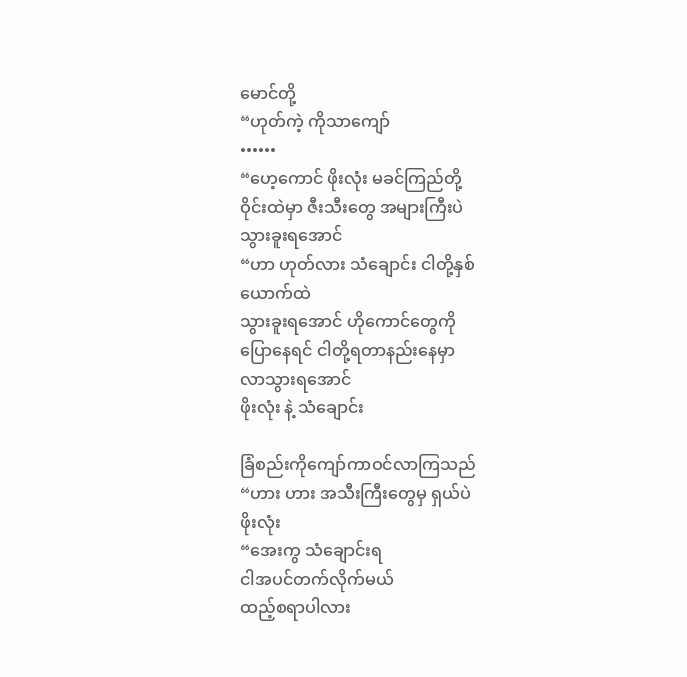မောင်တို့
“ဟုတ်ကဲ့ ကိုသာကျော်
••••••
“ဟေ့ကောင် ဖိုးလုံး မခင်ကြည်တို့
ဝိုင်းထဲမှာ ဇီးသီးတွေ အများကြီးပဲ
သွားခူးရအောင်
“ဟာ ဟုတ်လား သံချောင်း ငါတို့နှစ်ယောက်ထဲ
သွားခူးရအောင် ဟိုကောင်တွေကို
ပြောနေရင် ငါတို့ရတာနည်းနေမှာ
လာသွားရအောင်
ဖိုးလုံး နဲ့ သံချောင်း

ခြံစည်းကိုကျော်ကာဝင်လာကြသည်
“ဟား ဟား အသီးကြီးတွေမှ ရှယ်ပဲ
ဖိုးလုံး
“အေးကွ သံချောင်းရ
ငါအပင်တက်လိုက်မယ်
ထည့်စရာပါလား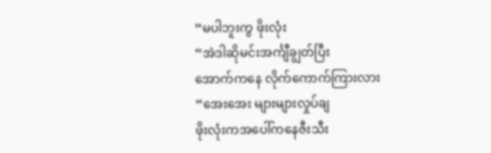“မပါဘူးကွ ဖိုးလုံး
“အဲဒါဆိုမင်းအင်္ကျီချွတ်ပြီး
အောက်ကနေ လိုက်ကောက်ကြားလား
“အေးအေး များများလှုပ်ချ
ဖိုးလုံးကအပေါ်ကနေဇီးသီး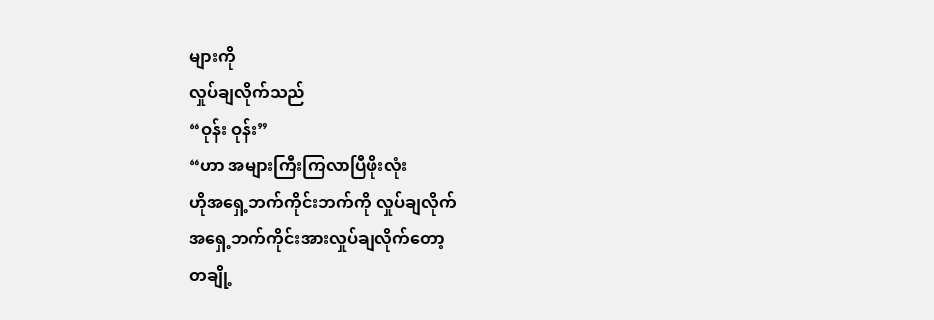များကို
လှုပ်ချလိုက်သည်
“ဝုန်း ဝုန်း”
“ဟာ အများကြီးကြလာပြီဖိုးလုံး
ဟိုအရှေ့ဘက်ကိုင်းဘက်ကို လှုပ်ချလိုက်
အရှေ့ဘက်ကိုင်းအားလှုပ်ချလိုက်တော့
တချို့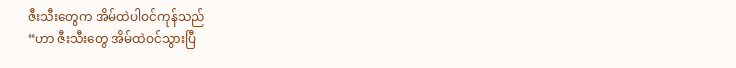ဇီးသီးတွေက အိမ်ထဲပါဝင်ကုန်သည်
“ဟာ ဇီးသီးတွေ အိမ်ထဲဝင်သွားပြီ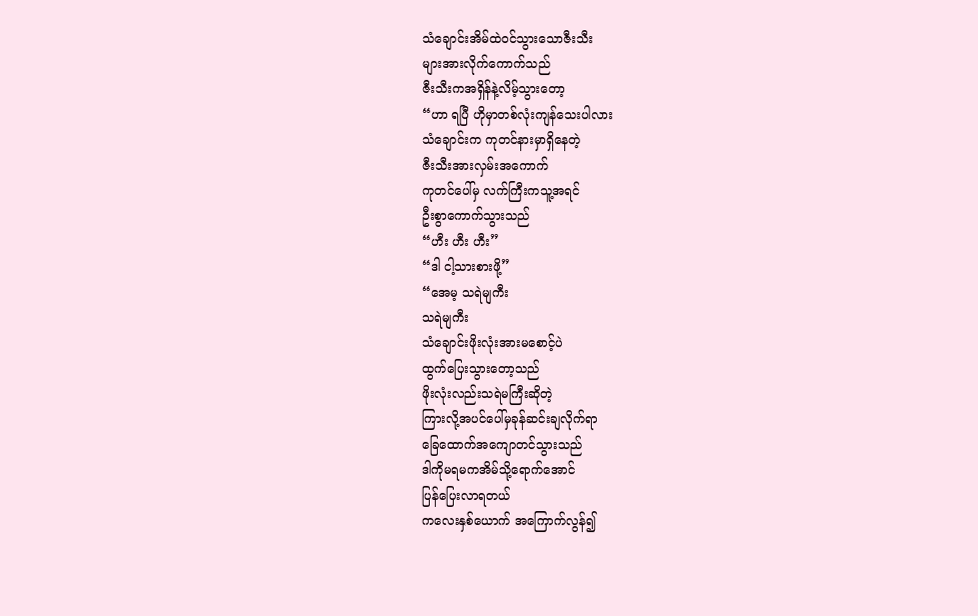သံချောင်းအိမ်ထဲဝင်သွားသောဇီးသီး
များအားလိုက်ကောက်သည်
ဇီးသီးကအရှိန်နဲ့လိမ့်သွားတော့
“ဟာ ရပြီ ဟိုမှာတစ်လုံးကျန်သေးပါလား
သံချောင်းက ကုတင်နားမှာရှိနေတဲ့
ဇီးသီးအားလှမ်းအကောက်
ကုတင်ပေါ်မှ လက်ကြီးကသူ့အရင်
ဦးစွာကောက်သွားသည်
“ဟီး ဟီး ဟီး”
“ဒါ ငါ့သားစားဖို့”
“အေမ့ သရဲမျကီး
သရဲမျကီး
သံချောင်းဖိုးလုံးအားမစောင့်ပဲ
ထွက်ပြေးသွားတော့သည်
ဖိုးလုံးလည်းသရဲမကြီးဆိုတဲ့
ကြားလို့အပင်ပေါ်မှခုန်ဆင်းချလိုက်ရာ
ခြေထောက်အကျောတင်သွားသည်
ဒါကိုမရမကအိမ်သို့ရောက်အောင်
ပြန်ပြေးလာရတယ်
ကလေးနှစ်ယောက် အကြောက်လွန်၍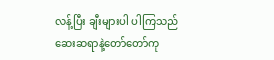လန့်ပြီး ချီးများပါ ပါကြသည်
ဆေးဆရာနဲ့တော်တော်ကု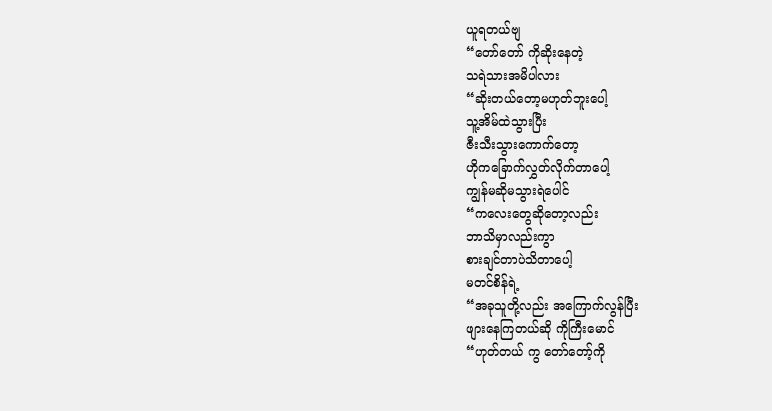ယူရတယ်ဗျ
“တော်တော် ကိုဆိုးနေတဲ့
သရဲသားအမိပါလား
“ဆိုးတယ်တော့မဟုတ်ဘူးပေါ့
သူ့အိမ်ထဲသွားပြီး
ဇီးသီးသွားကောက်တော့
ဟိုကခြောက်လွှတ်လိုက်တာပေါ့
ကျွန်မဆိုမသွားရဲပေါင်
“ကလေးတွေဆိုတော့လည်း
ဘာသိမှာလည်းကွာ
စားချင်တာပဲသိတာပေါ့
မတင်စိန်ရဲ့
“အခုသူတို့လည်း အကြောက်လွန်ပြီး
ဖျားနေကြတယ်ဆို ကိုကြီးမောင်
“ဟုတ်တယ် ကွ တော်တော့်ကို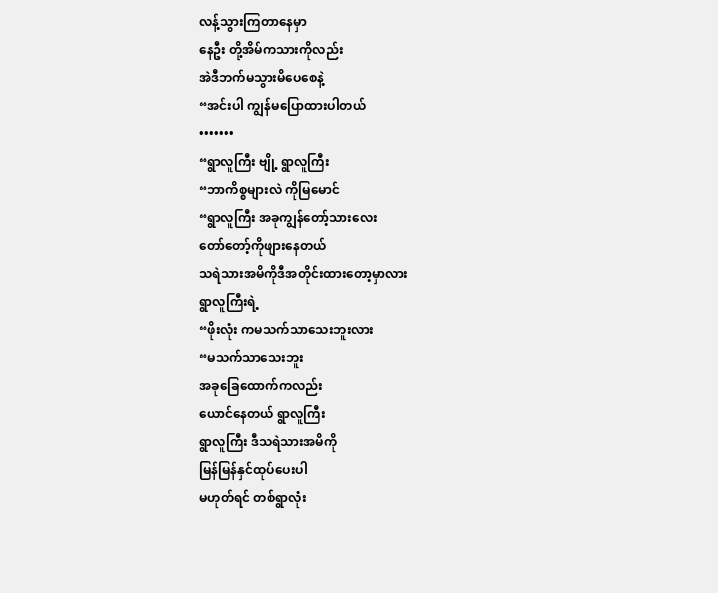လန့်သွားကြတာနေမှာ
နေဦး တို့အိမ်ကသားကိုလည်း
အဲဒီဘက်မသွားမိပေစေနဲ့
“အင်းပါ ကျွန်မပြောထားပါတယ်
•••••••
“ရွာလူကြီး ဗျို့ ရွာလူကြီး
“ဘာကိစ္စများလဲ ကိုမြမောင်
“ရွာလူကြီး အခုကျွန်တော့်သားလေး
တော်တော့်ကိုဖျားနေတယ်
သရဲသားအမိကိုဒီအတိုင်းထားတော့မှာလား
ရွာလူကြီးရဲ့
“ဖိုးလုံး ကမသက်သာသေးဘူးလား
“မသက်သာသေးဘူး
အခုခြေထောက်ကလည်း
ယောင်နေတယ် ရွာလူကြီး
ရွာလူကြီး ဒီသရဲသားအမိကို
မြန်မြန်နှင်ထုပ်ပေးပါ
မဟုတ်ရင် တစ်ရွာလုံး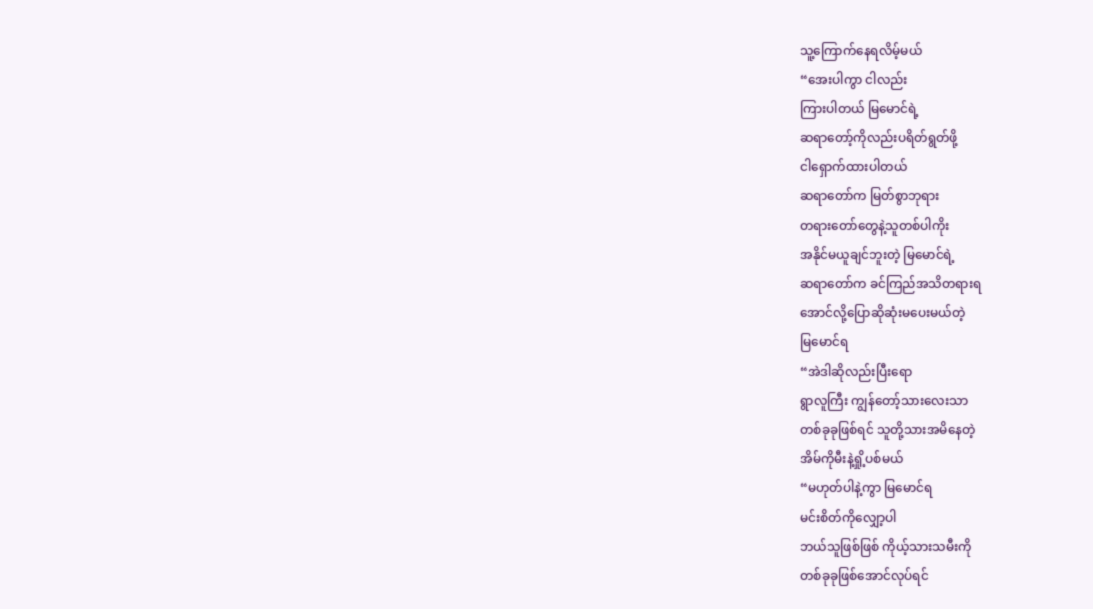သူ့ကြောက်နေရလိမ့်မယ်
“အေးပါကွာ ငါလည်း
ကြားပါတယ် မြမောင်ရဲ့
ဆရာတော့်ကိုလည်းပရိတ်ရွတ်ဖို့
ငါရှောက်ထားပါတယ်
ဆရာတော်က မြတ်စွာဘုရား
တရားတော်တွေနဲ့သူတစ်ပါကိုး
အနိုင်မယူချင်ဘူးတဲ့ မြမောင်ရဲ့
ဆရာတော်က ခင်ကြည်အသိတရားရ
အောင်လို့ပြောဆိုဆုံးမပေးမယ်တဲ့
မြမောင်ရ
“အဲဒါဆိုလည်းပြီးရော
ရွာလူကြီး ကျွန်တော့်သားလေးသာ
တစ်ခုခုဖြစ်ရင် သူတို့သားအမိနေတဲ့
အိမ်ကိုမီးနဲ့ရှို့ပစ်မယ်
“မဟုတ်ပါနဲ့ကွာ မြမောင်ရ
မင်းစိတ်ကိုလျှော့ပါ
ဘယ်သူဖြစ်ဖြစ် ကိုယ့်သားသမီးကို
တစ်ခုခုဖြစ်အောင်လုပ်ရင်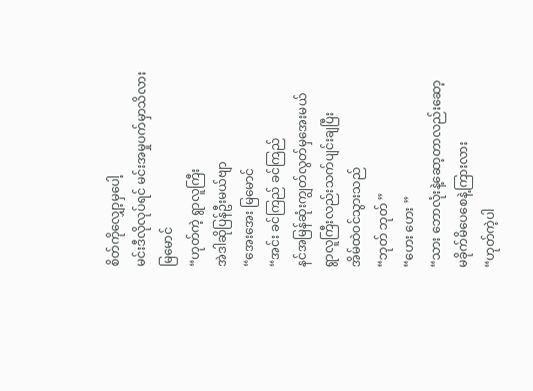စိတ်ကိုလျှော့မှပေါ့
မင်းဒီလိုလုပ်ရင် မင်းအမှုပက်မှာသိလား
မြမောင်
“ဟုတ်ကဲ့ ရွာလူကြီး
အဲဒါဆိုပြန်ဦးမယ်ဗျာ
“အေးအေး မြမောင်
“အင်း ခင်ကြည် ခင်ကြည်
နင်အမြန်ဆုံးကျွတ်လွတ်မှအေးမယ်
ရွာလူကြီးလည်းသက်ပျင်းချပြီး
အိမ်ထဲဝင်သွားသည်
“ဘုတ် ဘုတ် ”
“ဟေး ဟေး ”
“သား ဘောလုံးနဲ့ဆော့တာလည်းဆော့
မခိုက်မိပေစေနဲ့ကြားလား
“ဟုတ်ကဲ့ပါ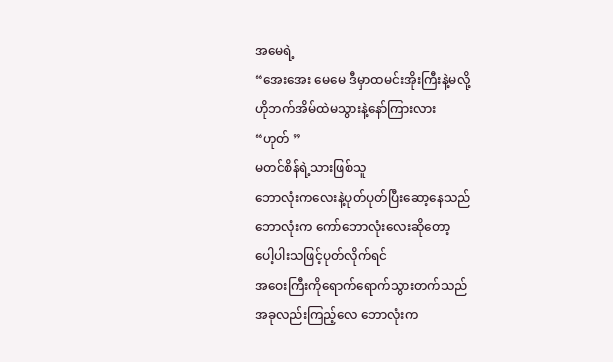အမေရဲ့
“အေးအေး မေမေ ဒီမှာထမင်းအိုးကြီးနဲ့မလို့
ဟိုဘက်အိမ်ထဲမသွားနဲ့နော်ကြားလား
“ဟုတ် ”
မတင်စိန်ရဲ့သားဖြစ်သူ
ဘောလုံးကလေးနဲ့ပုတ်ပုတ်ပြီးဆော့နေသည်
ဘောလုံးက ကော်ဘောလုံးလေးဆိုတော့
ပေါ့ပါးသဖြင့်ပုတ်လိုက်ရင်
အဝေးကြီးကိုရောက်ရောက်သွားတက်သည်
အခုလည်းကြည့်လေ ဘောလုံးက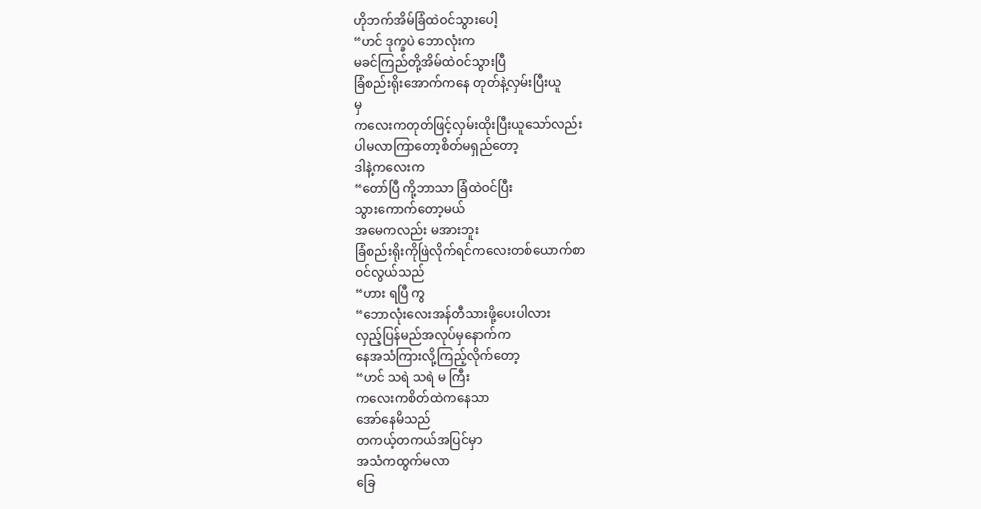ဟိုဘက်အိမ်ခြံထဲဝင်သွားပေါ့
“ဟင် ဒုက္ခပဲ ဘောလုံးက
မခင်ကြည်တို့အိမ်ထဲဝင်သွားပြီ
ခြံစည်းရိုးအောက်ကနေ တုတ်နဲ့လှမ်းပြီးယူ
မှ
ကလေးကတုတ်ဖြင့်လှမ်းထိုးပြီးယူသော်လည်း
ပါမလာကြာတော့စိတ်မရှည်တော့
ဒါနဲ့ကလေးက
“တော်ပြီ ကို့ဘာသာ ခြံထဲဝင်ပြီး
သွားကောက်တော့မယ်
အမေကလည်း မအားဘူး
ခြံစည်းရိုးကိုဖြဲလိုက်ရင်ကလေးတစ်ယောက်စာ
ဝင်လွယ်သည်
“ဟား ရပြီ ကွ
“ဘောလုံးလေးအန်တီသားဖို့ပေးပါလား
လှည့်ပြန်မည်အလုပ်မှနောက်က
နေအသံကြားလို့ကြည့်လိုက်တော့
“ဟင် သရဲ သရဲ မ ကြီး
ကလေးကစိတ်ထဲကနေသာ
အော်နေမိသည်
တကယ့်တကယ်အပြင်မှာ
အသံကထွက်မလာ
ခြေ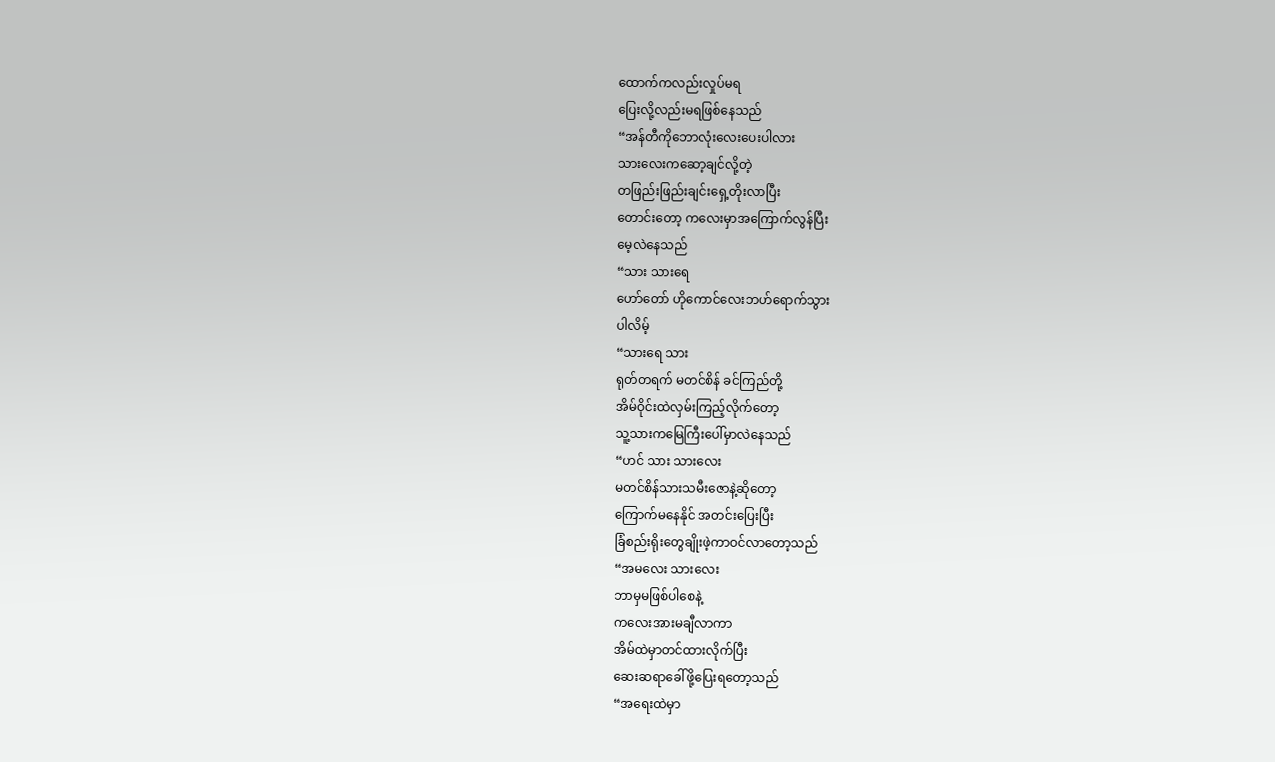ထောက်ကလည်းလှုပ်မရ
ပြေးလို့လည်းမရဖြစ်နေသည်
“အန်တီကိုဘောလုံးလေးပေးပါလား
သားလေးကဆော့ချင်လို့တဲ့
တဖြည်းဖြည်းချင်းရှေ့တိုးလာပြီး
တောင်းတော့ ကလေးမှာအကြောက်လွန်ပြီး
မေ့လဲနေသည်
“သား သားရေ
ဟော်တော် ဟိုကောင်လေးဘဟ်ရောက်သွား
ပါလိမ့်
“သားရေ သား
ရုတ်တရက် မတင်စိန် ခင်ကြည်တို့
အိမ်ဝိုင်းထဲလှမ်းကြည့်လိုက်တော့
သူ့သားကမြေကြီးပေါ်မှာလဲနေသည်
“ဟင် သား သားလေး
မတင်စိန်သားသမီးဇောနဲ့ဆိုတော့
ကြောက်မနေနိုင် အတင်းပြေးပြီး
ခြံစည်းရိုးတွေချိုးဖဲ့ကာဝင်လာတော့သည်
“အမလေး သားလေး
ဘာမှမဖြစ်ပါစေနဲ့
ကလေးအားမချီလာကာ
အိမ်ထဲမှာတင်ထားလိုက်ပြီး
ဆေးဆရာခေါ်ဖို့ပြေးရတော့သည်
“အရေးထဲမှာ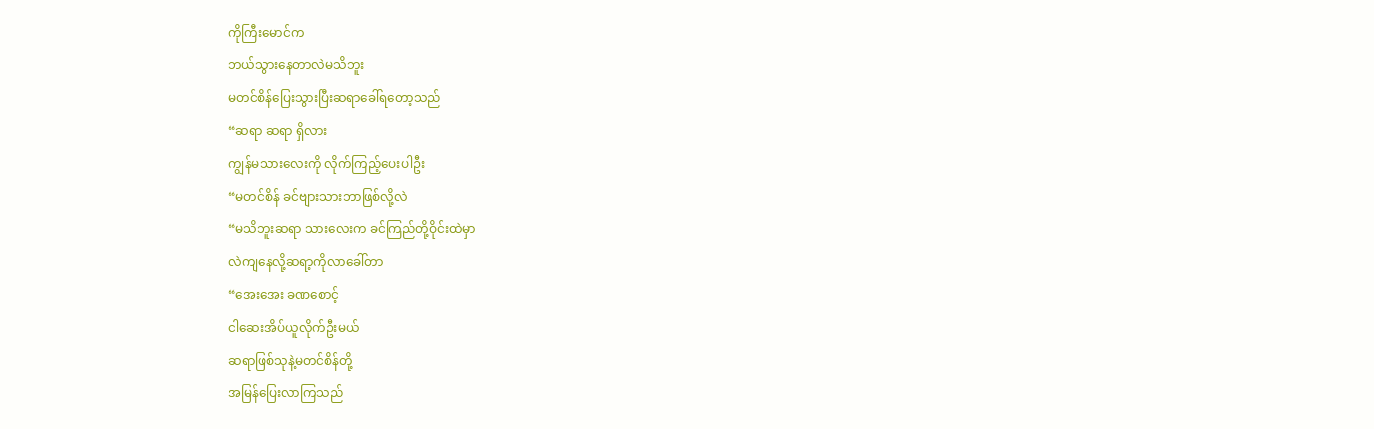ကိုကြီးမောင်က
ဘယ်သွားနေတာလဲမသိဘူး
မတင်စိန်ပြေးသွားပြီးဆရာခေါ်ရတော့သည်
“ဆရာ ဆရာ ရှိလား
ကျွန်မသားလေးကို လိုက်ကြည့်ပေးပါဦး
“မတင်စိန် ခင်ဗျားသားဘာဖြစ်လို့လဲ
“မသိဘူးဆရာ သားလေးက ခင်ကြည်တို့ဝိုင်းထဲမှာ
လဲကျနေလို့ဆရာ့ကိုလာခေါ်တာ
“အေးအေး ခဏစောင့်
ငါဆေးအိပ်ယူလိုက်ဦးမယ်
ဆရာဖြစ်သုနဲ့မတင်စိန်တို့
အမြန်ပြေးလာကြသည်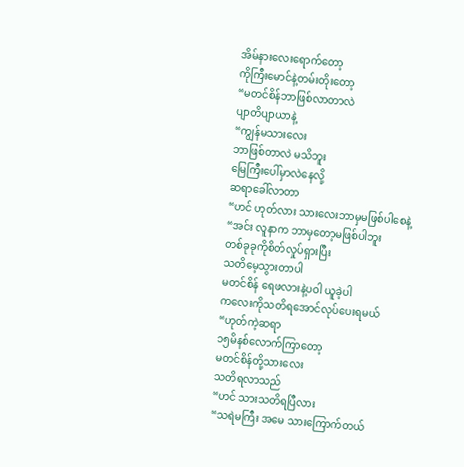အိမ်နားလေးရောက်တော့
ကိုကြီးမောင်နဲ့တမ်းတိုးတော့
“မတင်စိန်ဘာဖြစ်လာတာလဲ
ပျာတိပျာယာနဲ့
“ကျွန်မသားလေး
ဘာဖြစ်တာလဲ မသိဘူး
မြေကြီးပေါ်မှာလဲနေလို့
ဆရာခေါ်လာတာ
“ဟင် ဟုတ်လား သားလေးဘာမှမဖြစ်ပါစေနဲ့
“အင်း လူနာက ဘာမှတော့မဖြစ်ပါဘူး
တစ်ခုခုကိုစိတ်လှုပ်ရှားပြီး
သတိမေ့သွားတာပါ
မတင်စိန် ရေဖလားနဲ့ပဝါ ယူခဲ့ပါ
ကလေးကိုသတိရအောင်လုပ်ပေးရမယ်
“ဟုတ်ကဲ့ဆရာ
၁၅မိနစ်လောက်ကြာတော့
မတင်စိန်တို့သားလေး
သတိရလာသည်
“ဟင် သားသတိရပြီလား
“သရဲမကြီး အမေ သားကြောက်တယ်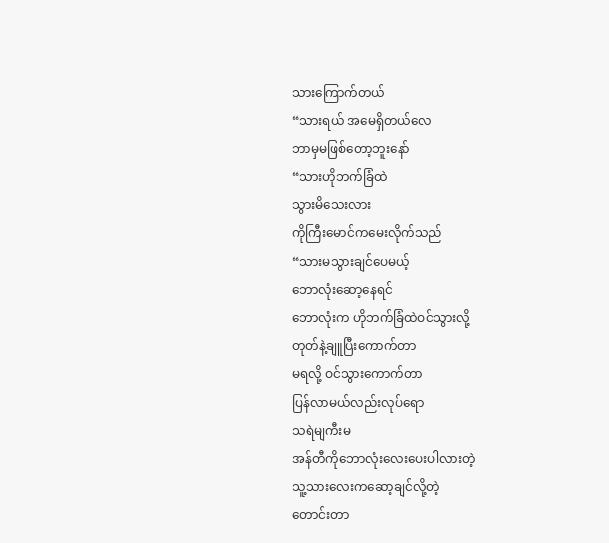သားကြောက်တယ်
“သားရယ် အမေရှိတယ်လေ
ဘာမှမဖြစ်တော့ဘူးနော်
“သားဟိုဘက်ခြံထဲ
သွားမိသေးလား
ကိုကြီးမောင်ကမေးလိုက်သည်
“သားမသွားချင်ပေမယ့်
ဘောလုံးဆော့နေရင်
ဘောလုံးက ဟိုဘက်ခြံထဲဝင်သွားလို့
တုတ်နဲ့ချူပြီးကောက်တာ
မရလို့ ဝင်သွားကောက်တာ
ပြန်လာမယ်လည်းလုပ်ရော
သရဲမျကီးမ
အန်တီကိုဘောလုံးလေးပေးပါလားတဲ့
သူ့သားလေးကဆော့ချင်လို့တဲ့
တောင်းတာ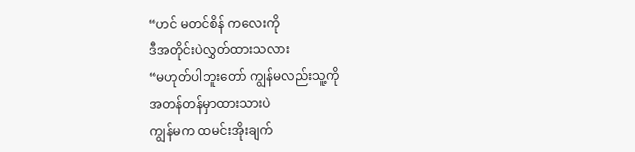“ဟင် မတင်စိန် ကလေးကို
ဒီအတိုင်းပဲလွှတ်ထားသလား
“မဟုတ်ပါဘူးတော် ကျွန်မလည်းသူ့ကို
အတန်တန်မှာထားသားပဲ
ကျွန်မက ထမင်းအိုးချက်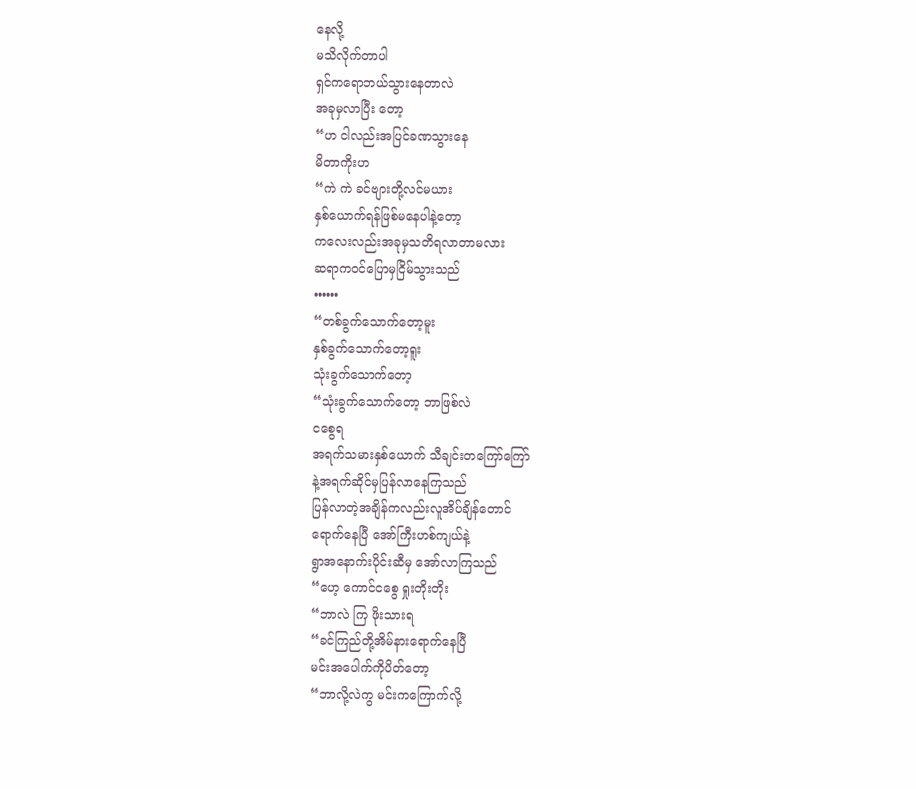နေလို့
မသိလိုက်တာပါ
ရှင်ကရောဘယ်သွားနေတာလဲ
အခုမှလာပြီး တော့
“ဟ ငါလည်းအပြင်ခဏသွားနေ
မိတာကိုးဟ
“ကဲ ကဲ ခင်ဗျားတို့လင်မယား
နှစ်ယောက်ရန်ဖြစ်မနေပါနဲ့တော့
ကလေးလည်းအခုမှသတိရလာတာမလား
ဆရာကဝင်ပြောမှငြိမ်သွားသည်
••••••
“တစ်ခွက်သောက်တော့မူး
နှစ်ခွက်သောက်တော့ရူး
သုံးခွက်သောက်တော့
“သုံးခွက်သောက်တော့ ဘာဖြစ်လဲ
ငစွေရ
အရက်သမားနှစ်ယောက် သီချင်းတကြော်ကြော်
နဲ့အရက်ဆိုင်မှပြန်လာနေကြသည်
ပြန်လာတဲ့အချိန်ကလည်းလူအိပ်ချိန်တောင်
ရောက်နေပြီ အော်ကြီးဟစ်ကျယ်နဲ့
ရွာအနောက်းပိုင်းဆီမှ အော်လာကြသည်
“ဟေ့ ကောင်ငစွေ ရှုးတိုးတိုး
“ဘာလဲ ကြ ဖိုးသားရ
“ခင်ကြည်တို့အိမ်နားရောက်နေပြီ
မင်းအပေါက်ကိုပိတ်တော့
“ဘာလို့လဲကွ မင်းကကြောက်လို့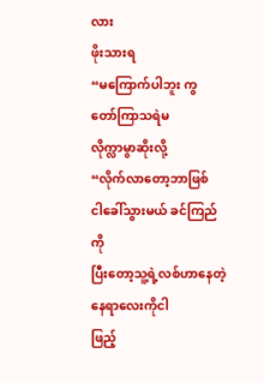လား
ဖိုးသားရ
“မကြောက်ပါဘူး ကွ တော်ကြာသရဲမ
လိုက္လာမွာဆိုးလို့
“လိုက်လာတော့ဘာဖြစ်
ငါခေါ်သွားမယ် ခင်ကြည်ကို
ပြီးတော့သူ့ရဲ့လစ်ဟာနေတဲ့
နေရာလေးကိုငါ
ဖြည့်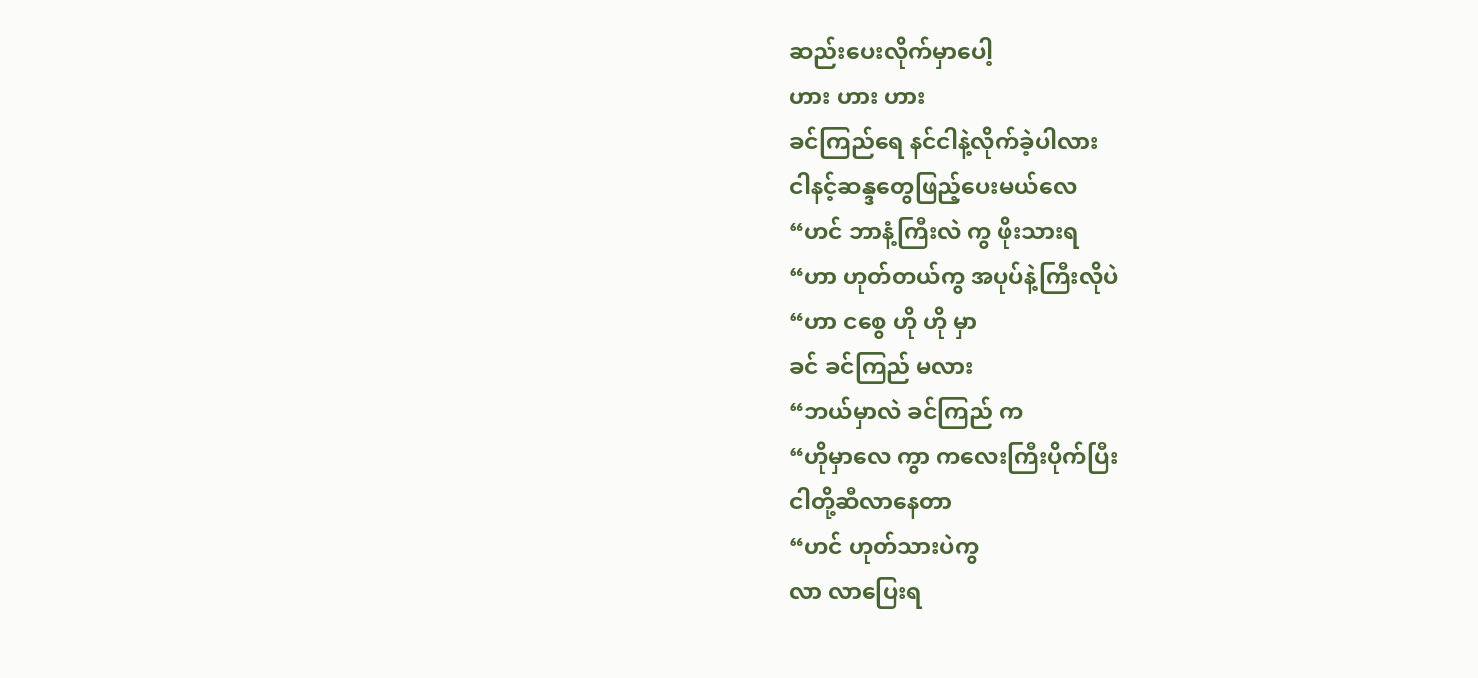ဆည်းပေးလိုက်မှာပေါ့
ဟား ဟား ဟား
ခင်ကြည်ရေ နင်ငါနဲ့လိုက်ခဲ့ပါလား
ငါနင့်ဆန္ဒတွေဖြည့်ပေးမယ်လေ
“ဟင် ဘာနံ့ကြီးလဲ ကွ ဖိုးသားရ
“ဟာ ဟုတ်တယ်ကွ အပုပ်နဲ့ကြီးလိုပဲ
“ဟာ ငစွေ ဟို ဟို မှာ
ခင် ခင်ကြည် မလား
“ဘယ်မှာလဲ ခင်ကြည် က
“ဟိုမှာလေ ကွာ ကလေးကြီးပိုက်ပြီး
ငါတို့ဆီလာနေတာ
“ဟင် ဟုတ်သားပဲကွ
လာ လာပြေးရ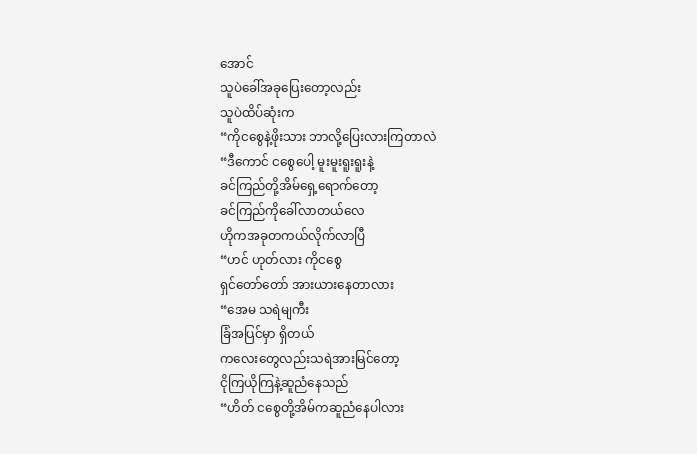အောင်
သူပဲခေါ်အခုပြေးတော့လည်း
သူပဲထိပ်ဆုံးက
“ကိုငစွေနဲ့ဖိုးသား ဘာလို့ပြေးလားကြတာလဲ
“ဒီကောင် ငစွေပေါ့ မူးမူးရူးရူးနဲ့
ခင်ကြည်တို့အိမ်ရှေ့ရောက်တော့
ခင်ကြည်ကိုခေါ်လာတယ်လေ
ဟိုကအခုတကယ်လိုက်လာပြီ
“ဟင် ဟုတ်လား ကိုငစွေ
ရှင်တော်တော် အားယားနေတာလား
“အေမ သရဲမျကီး
ခြံအပြင်မှာ ရှိတယ်
ကလေးတွေလည်းသရဲအားမြင်တော့
ငိုကြယိုကြနဲ့ဆူညံနေသည်
“ဟိတ် ငစွေတို့အိမ်ကဆူညံနေပါလား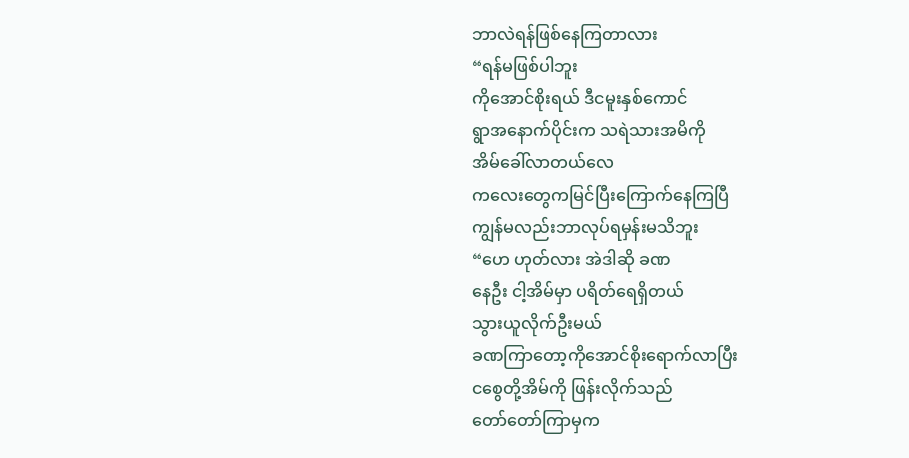ဘာလဲရန်ဖြစ်နေကြတာလား
“ရန်မဖြစ်ပါဘူး
ကိုအောင်စိုးရယ် ဒီငမူးနှစ်ကောင်
ရွာအနောက်ပိုင်းက သရဲသားအမိကို
အိမ်ခေါ်လာတယ်လေ
ကလေးတွေကမြင်ပြီးကြောက်နေကြပြီ
ကျွန်မလည်းဘာလုပ်ရမှန်းမသိဘူး
“ဟေ ဟုတ်လား အဲဒါဆို ခဏ
နေဦး ငါ့အိမ်မှာ ပရိတ်ရေရှိတယ်
သွားယူလိုက်ဦးမယ်
ခဏကြာတော့ကိုအောင်စိုးရောက်လာပြီး
ငစွေတို့အိမ်ကို ဖြန်းလိုက်သည်
တော်တော်ကြာမှက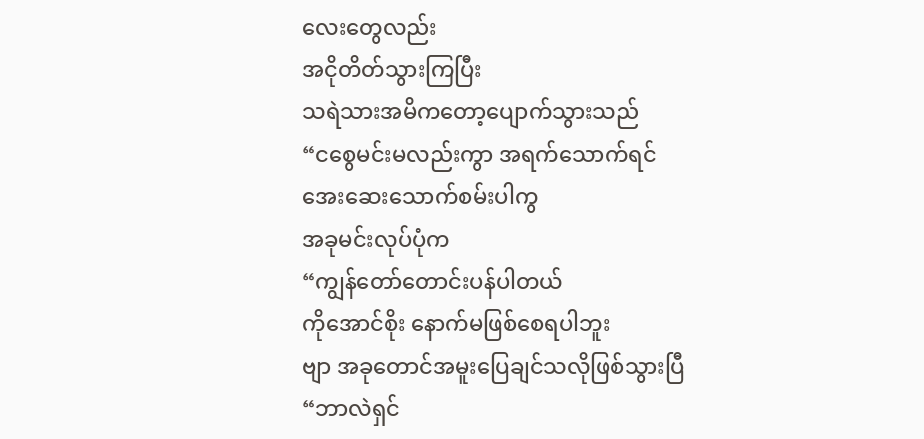လေးတွေလည်း
အငိုတိတ်သွားကြပြီး
သရဲသားအမိကတော့ပျောက်သွားသည်
“ငစွေမင်းမလည်းကွာ အရက်သောက်ရင်
အေးဆေးသောက်စမ်းပါကွ
အခုမင်းလုပ်ပုံက
“ကျွန်တော်တောင်းပန်ပါတယ်
ကိုအောင်စိုး နောက်မဖြစ်စေရပါဘူး
ဗျာ အခုတောင်အမူးပြေချင်သလိုဖြစ်သွားပြီ
“ဘာလဲရှင်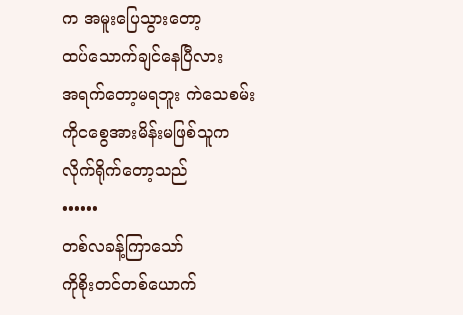က အမူးပြေသွားတော့
ထပ်သောက်ချင်နေပြီလား
အရက်တော့မရဘူး ကဲသေစမ်း
ကိုငစွေအားမိန်းမဖြစ်သူက
လိုက်ရိုက်တော့သည်
••••••
တစ်လခန့်ကြာသော်
ကိုစိုးတင်တစ်ယောက်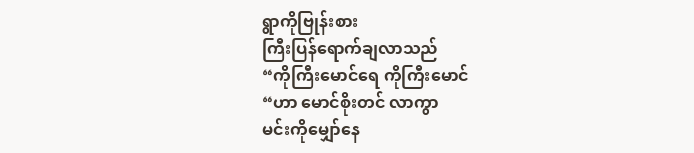ရွာကိုဗြုန်းစား
ကြီးပြန်ရောက်ချလာသည်
“ကိုကြီးမောင်ရေ ကိုကြီးမောင်
“ဟာ မောင်စိုးတင် လာကွာ
မင်းကိုမျှော်နေ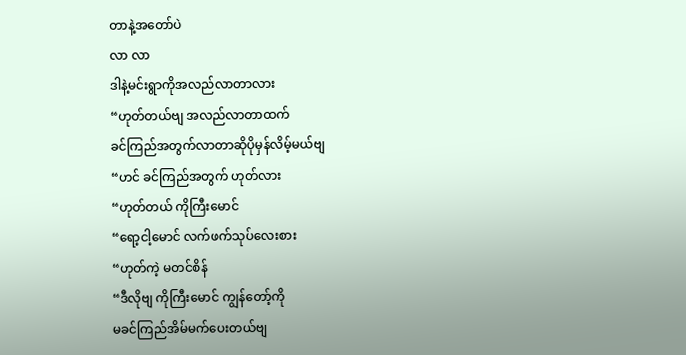တာနဲ့အတော်ပဲ
လာ လာ
ဒါနဲ့မင်းရွာကိုအလည်လာတာလား
“ဟုတ်တယ်ဗျ အလည်လာတာထက်
ခင်ကြည်အတွက်လာတာဆိုပိုမှန်လိမ့်မယ်ဗျ
“ဟင် ခင်ကြည်အတွက် ဟုတ်လား
“ဟုတ်တယ် ကိုကြီးမောင်
“ရော့ငါ့မောင် လက်ဖက်သုပ်လေးစား
“ဟုတ်ကဲ့ မတင်စိန်
“ဒီလိုဗျ ကိုကြီးမောင် ကျွန်တော့်ကို
မခင်ကြည်အိမ်မက်ပေးတယ်ဗျ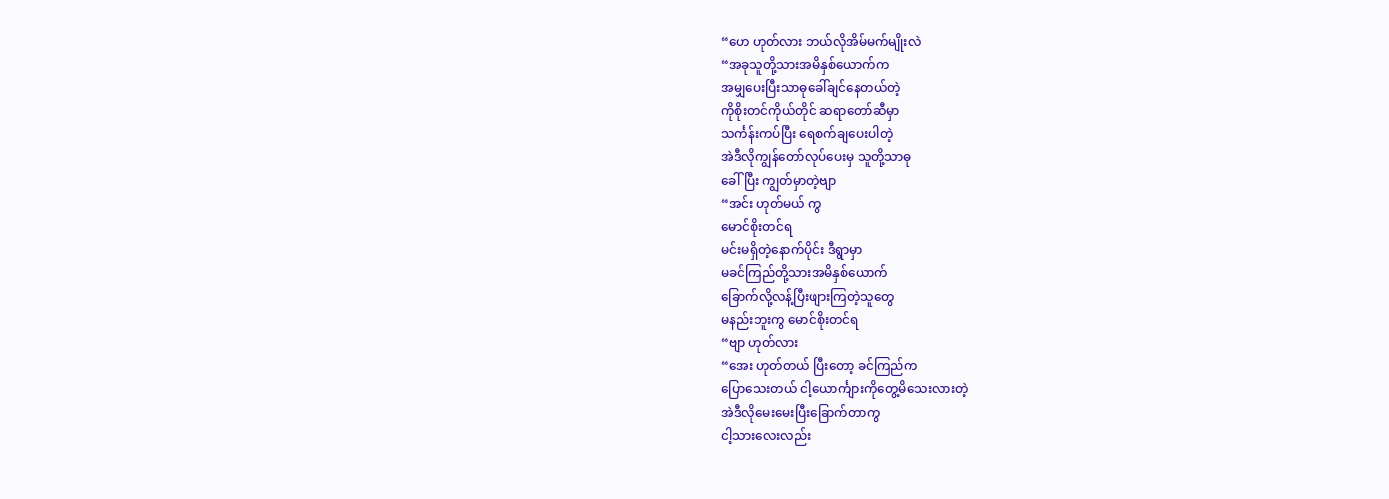“ဟေ ဟုတ်လား ဘယ်လိုအိမ်မက်မျိုးလဲ
“အခုသူတို့သားအမိနှစ်ယောက်က
အမျှပေးပြီးသာဓုခေါ်ချင်နေတယ်တဲ့
ကိုစိုးတင်ကိုယ်တိုင် ဆရာတော်ဆီမှာ
သင်္ကန်းကပ်ပြီး ရေစက်ချပေးပါတဲ့
အဲဒီလိုကျွန်တော်လုပ်ပေးမှ သူတို့သာဓု
ခေါ်ပြီး ကျွတ်မှာတဲ့ဗျာ
“အင်း ဟုတ်မယ် ကွ
မောင်စိုးတင်ရ
မင်းမရှိတဲ့နောက်ပိုင်း ဒီရွာမှာ
မခင်ကြည်တို့သားအမိနှစ်ယောက်
ခြောက်လို့လန့်ပြီးဖျားကြတဲ့သူတွေ
မနည်းဘူးကွ မောင်စိုးတင်ရ
“ဗျာ ဟုတ်လား
“အေး ဟုတ်တယ် ပြီးတော့ ခင်ကြည်က
ပြောသေးတယ် ငါ့ယောင်္ကျားကိုတွေ့မိသေးလားတဲ့
အဲဒီလိုမေးမေးပြီးခြောက်တာကွ
ငါ့သားလေးလည်း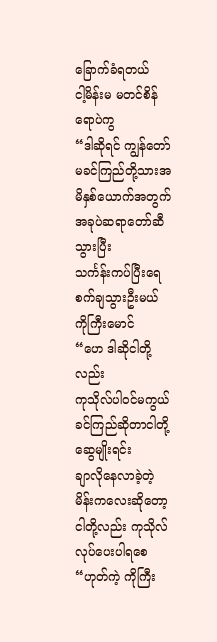ခြောက်ခံရတယ်
ငါ့မိန်းမ မတင်စိန်ရောပဲကွ
“ဒါဆိုရင် ကျွန်တော် မခင်ကြည်တို့သားအမိနှစ်ယောက်အတွက်
အခုပဲဆရာတော်ဆီသွားပြီး
သင်္ကန်းကပ်ပြီးရေစက်ချသွားဦးမယ်
ကိုကြီးမောင်
“ဟေ ဒါဆိုငါတို့လည်း
ကုသိုလ်ပါဝင်မကွယ်
ခင်ကြည်ဆိုတာငါတို့ဆွေမျိုးရင်း
ချာလိုနေလာခဲ့တဲ့မိန်းကလေးဆိုတော့
ငါတို့လည်း ကုသိုလ်လုပ်ပေးပါရစေ
“ဟုတ်ကဲ့ ကိုကြီး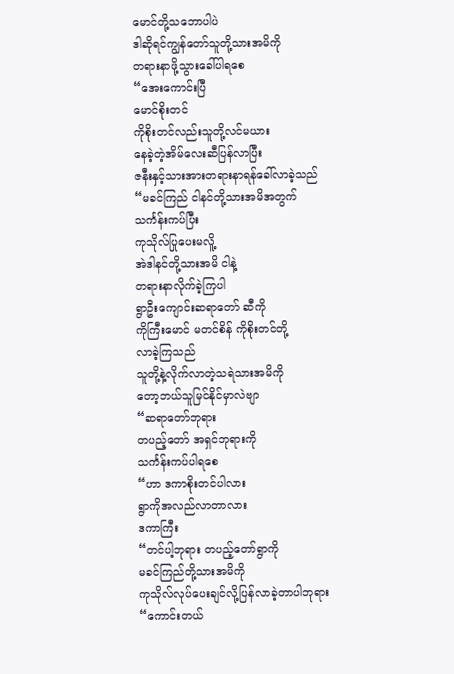မောင်တို့သဘောပါပဲ
ဒါဆိုရင်ကျွန်တော်သူတို့သားအမိကို
တရားနာဖို့သွားခေါ်ပါရစေ
“အေးကောင်းပြီ
မောင်စိုးတင်
ကိုစိုးတင်လည်းသူတို့လင်မယား
နေခဲ့တဲ့အိမ်လေးဆီပြန်လာပြီး
ဇနီးနှင့်သားအားတရားနာရန်ခေါ်လာခဲ့သည်
“မခင်ကြည် ငါနင်တို့သားအမိအတွက်
သင်္ကန်းကပ်ပြီး
ကုသိုလ်ပြုပေးမလိူ့
အဲဒါနင်တို့သားအမိ ငါနဲ့
တရားနာလိုက်ခဲ့ကြပါ
ရွာဦးကျောင်းဆရာတော် ဆီကို
ကိုကြီးမောင် မတင်စိန် ကိုစိုးတင်တို့
လာခဲ့ကြသည်
သူတို့နဲ့လိုက်လာတဲ့သရဲသားအမိကို
တော့ဘယ်သူမြင်နိုင်မှာလဲဗျာ
“ဆရာတော်ဘုရား
တပည့်တော် အရှင်ဘုရားကို
သင်္ကန်းကပ်ပါရစေ
“ဟာ ဒကာစိုးတင်ပါလား
ရွာကိုအလည်လာတာလား
ဒကာကြီး
“တင်ပါ့ဘုရား တပည့်တော်ရွာကို
မခင်ကြည်တို့သားအမိကို
ကုသိုလ်လုပ်ပေးချင်လို့ပြန်လာခဲ့တာပါဘုရား
“ကောင်းတယ်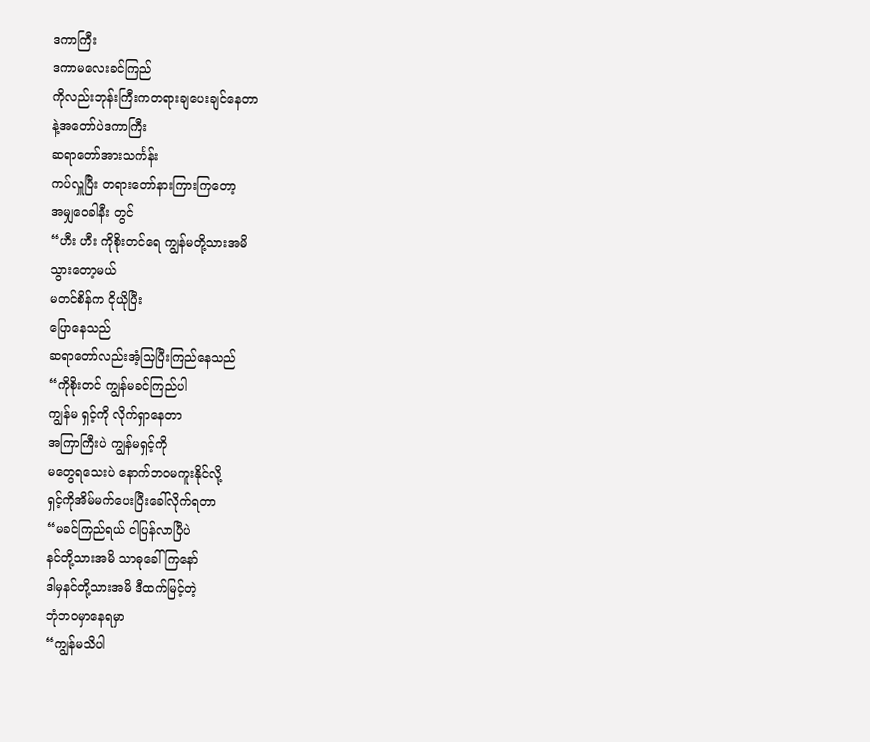ဒကာကြီး
ဒကာမလေးခင်ကြည်
ကိုလည်းဘုန်းကြီးကတရားချပေးချင်နေတာ
နဲ့အတော်ပဲဒကာကြီး
ဆရာတော်အားသင်္ကန်း
ကပ်လှူပြီး တရားတော်နားကြားကြတော့
အမျှဝေခါနီး တွင်
“ဟီး ဟီး ကိုစိုးတင်ရေ ကျွန်မတို့သားအမိ
သွားတော့မယ်
မတင်စိန်က ငိုယိုပြီး
ပြောနေသည်
ဆရာတော်လည်းအံ့သြပြီးကြည်နေသည်
“ကိုစိုးတင် ကျွန်မခင်ကြည်ပါ
ကျွန်မ ရှင့်ကို လိုက်ရှာနေတာ
အကြာကြီးပဲ ကျွန်မရှင့်ကို
မတွေရသေးပဲ နောက်ဘဝမကူးနိုင်လို့
ရှင့်ကိုအိမ်မက်ပေးပြီးခေါ်လိုက်ရတာ
“မခင်ကြည်ရယ် ငါပြန်လာပြီပဲ
နင်တို့သားအမိ သာဓုခေါ်ကြနော်
ဒါမှနင်တို့သားအမိ ဒီထက်မြင့်တဲ့
ဘုံဘဝမှာနေရမှာ
“ကျွန်မသိပါ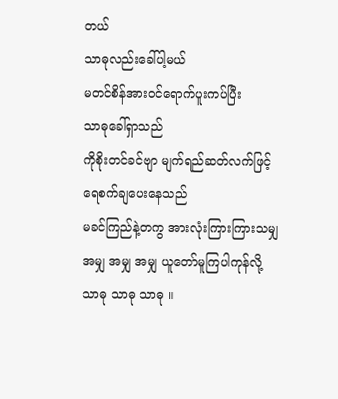တယ်
သာဓုလည်းခေါ်ပါ့မယ်
မတင်စိန်အားဝင်ရောက်ပူးကပ်ပြီး
သာဓုခေါ်ရှာသည်
ကိုစိုးတင်ခင်ဗျာ မျက်ရည်ဆတ်လက်ဖြင့်
ရေစက်ချပေးနေသည်
မခင်ကြည်နဲ့တကွ အားလုံးကြားကြားသမျှ
အမျှ အမျှ အမျှ ယူတော်မူကြပါကုန်လို့
သာဓု သာဓု သာဓု ။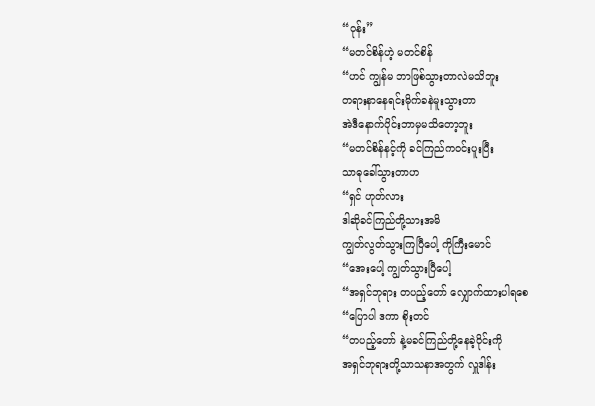“ဝုန်း”
“မတင်စိန်ဟဲ့ မတင်စိန်
“ဟင် ကျွန်မ ဘာဖြစ်သွားတာလဲမသိဘူး
တရားနာနေရင်းမိုက်ခနဲမူးသွားတာ
အဲဒီနောက်ပိုင်းဘာမှမသိတော့ဘူး
“မတင်စိန်နင့်ကို ခင်ကြည်ကဝင်းပူးပြီး
သာဓုခေါ်သွားတာဟ
“ရှင် ဟုတ်လား
ဒါဆိုခင်ကြည်တို့သားအမိ
ကျွတ်လွတ်သွားကြပြီပေါ့ ကိုကြီးမောင်
“အေးပေါ့ ကျွတ်သွားပြီပေါ့
“အရှင်ဘုရား တပည့်တော် လျှောက်ထားပါရစေ
“ပြောပါ ဒကာ စိုးတင်
“တပည့်တော် နဲ့မခင်ကြည်တို့နေခဲ့ဝိုင်းကို
အရှင်ဘုရားတို့သာသနာအတွက် လှူဒါန်း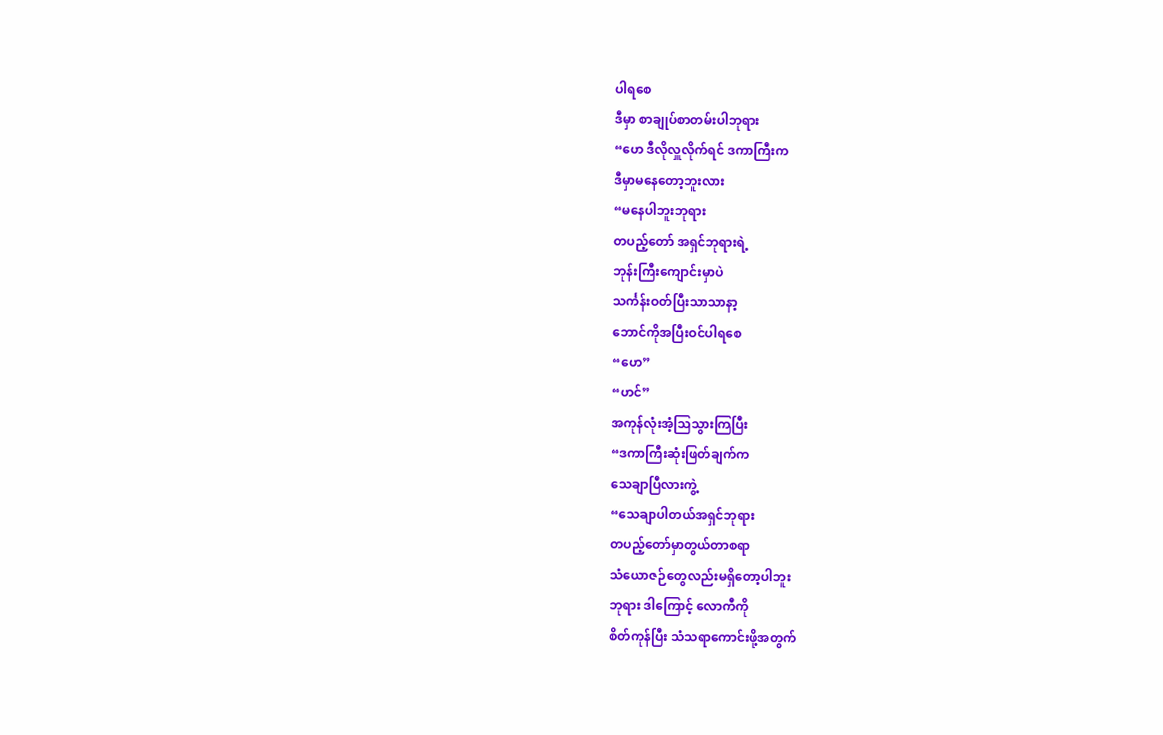ပါရစေ
ဒီမှာ စာချုပ်စာတမ်းပါဘုရား
“ဟေ ဒီလိုလှူလိုက်ရင် ဒကာကြီးက
ဒီမှာမနေတော့ဘူးလား
“မနေပါဘူးဘုရား
တပည့်တော် အရှင်ဘုရားရဲ့
ဘုန်းကြီးကျောင်းမှာပဲ
သင်္ကန်းဝတ်ပြီးသာသာနာ့
ဘောင်ကိုအပြီးဝင်ပါရစေ
“ဟေ”
“ဟင်”
အကုန်လုံးအံ့သြသွားကြပြီး
“ဒကာကြီးဆုံးဖြတ်ချက်က
သေချာပြီလားကွဲ့
“သေချာပါတယ်အရှင်ဘုရား
တပည့်တော်မှာတွယ်တာစရာ
သံယောဇဉ်တွေလည်းမရှိတော့ပါဘူး
ဘုရား ဒါကြောင့် လောကီကို
စိတ်ကုန်ပြီး သံသရာကောင်းဖို့အတွက်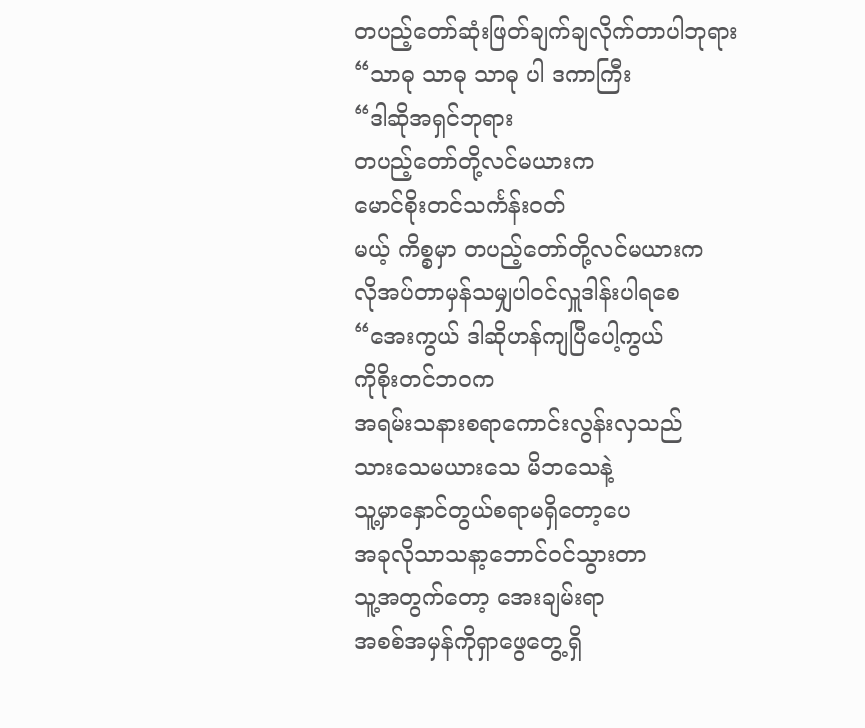တပည့်တော်ဆုံးဖြတ်ချက်ချလိုက်တာပါဘုရား
“သာဓု သာဓု သာဓု ပါ ဒကာကြီး
“ဒါဆိုအရှင်ဘုရား
တပည့်တော်တို့လင်မယားက
မောင်စိုးတင်သင်္ကန်းဝတ်
မယ့် ကိစ္စမှာ တပည့်တော်တို့လင်မယားက
လိုအပ်တာမှန်သမျှပါဝင်လှူဒါန်းပါရစေ
“အေးကွယ် ဒါဆိုဟန်ကျပြီပေါ့ကွယ်
ကိုစိုးတင်ဘဝက
အရမ်းသနားစရာကောင်းလွန်းလှသည်
သားသေမယားသေ မိဘသေနဲ့
သူ့မှာနှောင်တွယ်စရာမရှိတော့ပေ
အခုလိုသာသနာ့ဘောင်ဝင်သွားတာ
သူ့အတွက်တော့ အေးချမ်းရာ
အစစ်အမှန်ကိုရှာဖွေတွေ့ရှိ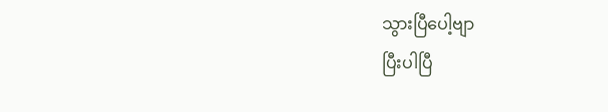သွားပြီပေါ့ဗျာ
ပြီးပါပြီ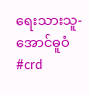ရေးသားသူ- အောင်ဓူဝံ
#crd